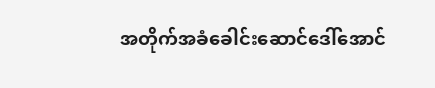အတိုက်အခံခေါင်းဆောင်ဒေါ်အောင်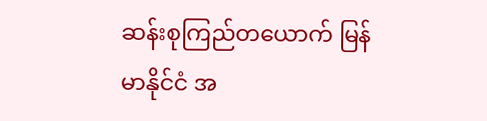ဆန်းစုကြည်တယောက် မြန်မာနိုင်ငံ အ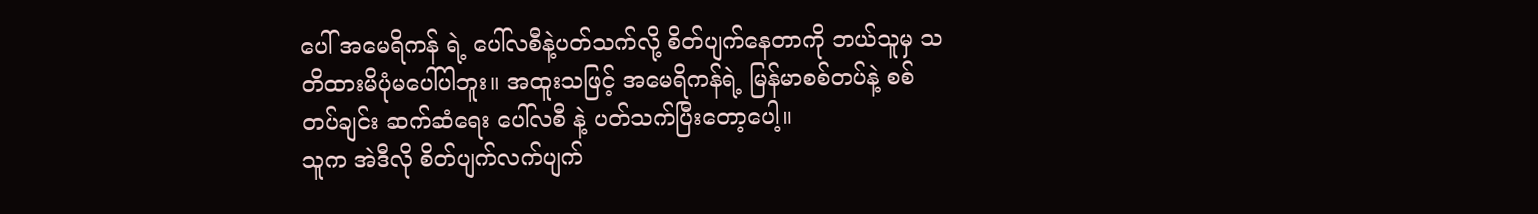ပေါ် အမေရိကန် ရဲ့ ပေါ်လစီနဲ့ပတ်သက်လို့ စိတ်ပျက်နေတာကို ဘယ်သူမှ သတိထားမိပုံမပေါ်ပါဘူး။ အထူးသဖြင့် အမေရိကန်ရဲ့ မြန်မာစစ်တပ်နဲ့ စစ်တပ်ချင်း ဆက်ဆံရေး ပေါ်လစီ နဲ့ ပတ်သက်ပြီးတော့ပေါ့။
သူက အဲဒီလို စိတ်ပျက်လက်ပျက်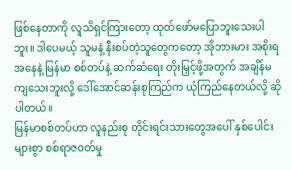ဖြစ်နေတာကို လူသိရှင်ကြားတော့ ထုတ်ဖော်မပြောဘူးသေးပါဘူး။ ဒါပေမယ့် သူမနဲ့ နီးစပ်တဲ့သူတွေကတော့ အိုဘားမား အစိုးရ အနေနဲ့ မြန်မာ စစ်တပ်နဲ့ ဆက်ဆံရေး တိုးမြှင့်ဖို့အတွက် အချိန်မကျသေးဘူးလို့ ဒေါ်အောင်ဆန်းစုကြည်က ယုံကြည်နေတယ်လို့ ဆိုပါတယ်။
မြန်မာစစ်တပ်ဟာ လူနည်းစု တိုင်းရင်းသားတွေအပေါ် နှစ်ပေါင်းများစွာ စစ်ရာဇဝတ်မှု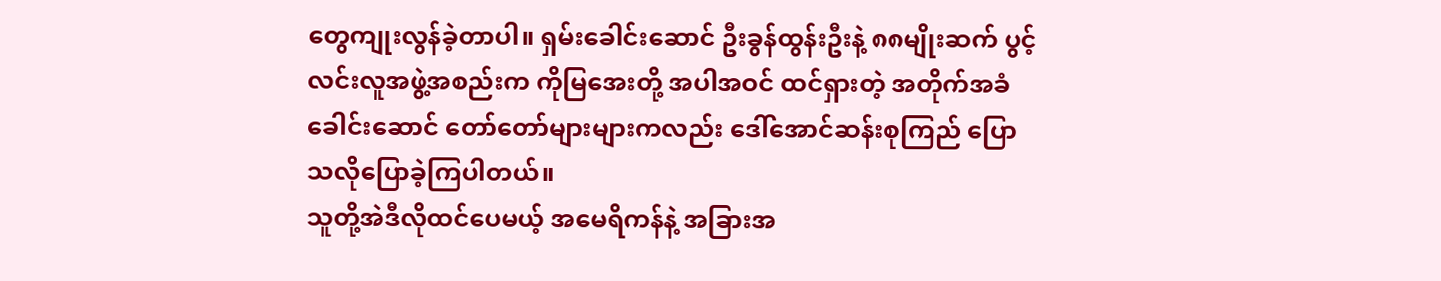တွေကျုးလွန်ခဲ့တာပါ။ ရှမ်းခေါင်းဆောင် ဦးခွန်ထွန်းဦးနဲ့ ၈၈မျိုးဆက် ပွင့်လင်းလူအဖွဲ့အစည်းက ကိုမြအေးတို့ အပါအဝင် ထင်ရှားတဲ့ အတိုက်အခံခေါင်းဆောင် တော်တော်များများကလည်း ဒေါ်အောင်ဆန်းစုကြည် ပြောသလိုပြောခဲ့ကြပါတယ်။
သူတို့အဲဒီလိုထင်ပေမယ့် အမေရိကန်နဲ့ အခြားအ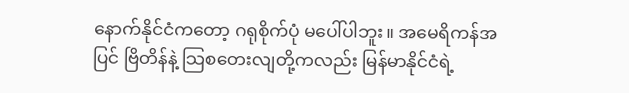နောက်နိုင်ငံကတော့ ဂရုစိုက်ပုံ မပေါ်ပါဘူး။ အမေရိကန်အပြင် ဗြိတိန်နဲ့ သြစတေးလျတို့ကလည်း မြန်မာနိုင်ငံရဲ့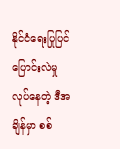နိုင်ငံရေးပြုပြင်ပြောင်းလဲမှု လုပ်နေတဲ့ ဒီအချိန်မှာ စစ်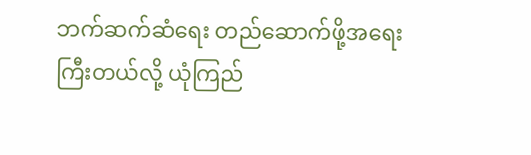ဘက်ဆက်ဆံရေး တည်ဆောက်ဖို့အရေးကြီးတယ်လို့ ယုံကြည်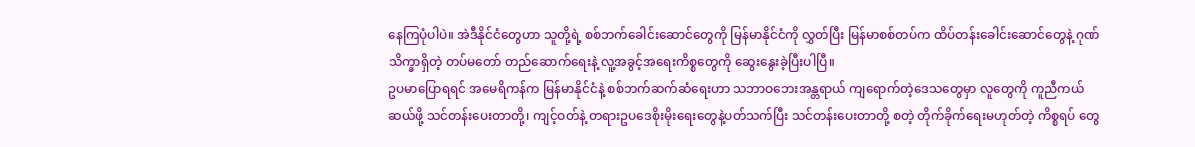နေကြပုံပါပဲ။ အဲဒီနိုင်ငံတွေဟာ သူတို့ရဲ့ စစ်ဘက်ခေါင်းဆောင်တွေကို မြန်မာနိုင်ငံကို လွှတ်ပြီး မြန်မာစစ်တပ်က ထိပ်တန်းခေါင်းဆောင်တွေနဲ့ ဂုဏ်သိက္ခာရှိတဲ့ တပ်မတော် တည်ဆောက်ရေးနဲ့ လူ့အခွင့်အရေးကိစ္စတွေကို ဆွေးနွေးခဲ့ပြီးပါပြီ။
ဥပမာပြောရရင် အမေရိကန်က မြန်မာနိုင်ငံနဲ့ စစ်ဘက်ဆက်ဆံရေးဟာ သဘာဝဘေးအန္တရာယ် ကျရောက်တဲ့ဒေသတွေမှာ လူတွေကို ကူညီကယ်ဆယ်ဖို့ သင်တန်းပေးတာတို့၊ ကျင့်ဝတ်နဲ့ တရားဥပဒေစိုးမိုးရေးတွေနဲ့ပတ်သက်ပြီး သင်တန်းပေးတာတို့ စတဲ့ တိုက်ခိုက်ရေးမဟုတ်တဲ့ ကိစ္စရပ် တွေ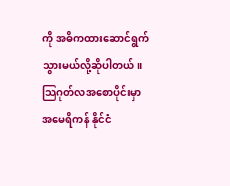ကို အဓိကထားဆောင်ရွက်သွားမယ်လို့ဆိုပါတယ်။
သြဂုတ်လအစောပိုင်းမှာ အမေရိကန် နိုင်ငံ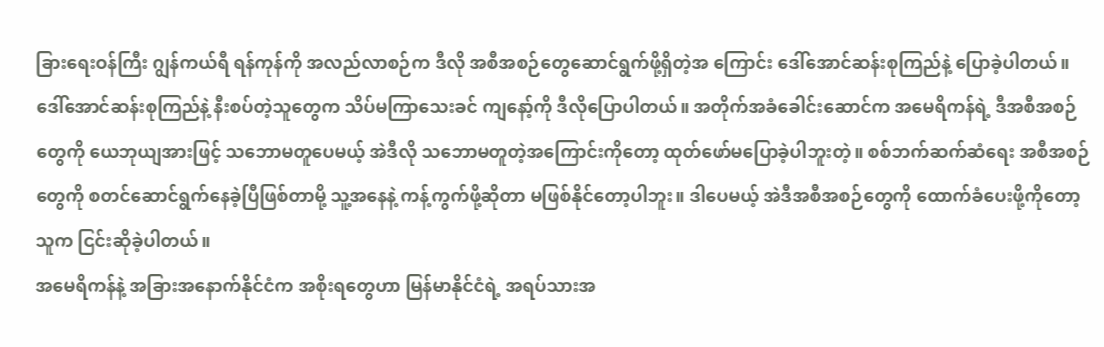ခြားရေးဝန်ကြီး ဂျွန်ကယ်ရီ ရန်ကုန်ကို အလည်လာစဉ်က ဒီလို အစီအစဉ်တွေဆောင်ရွက်ဖို့ရှိတဲ့အ ကြောင်း ဒေါ်အောင်ဆန်းစုကြည်နဲ့ ပြောခဲ့ပါတယ်။ ဒေါ်အောင်ဆန်းစုကြည်နဲ့ နီးစပ်တဲ့သူတွေက သိပ်မကြာသေးခင် ကျနော့်ကို ဒီလိုပြောပါတယ်။ အတိုက်အခံခေါင်းဆောင်က အမေရိကန်ရဲ့ ဒီအစီအစဉ်တွေကို ယေဘုယျအားဖြင့် သဘောမတူပေမယ့် အဲဒီလို သဘောမတူတဲ့အကြောင်းကိုတော့ ထုတ်ဖော်မပြောခဲ့ပါဘူးတဲ့။ စစ်ဘက်ဆက်ဆံရေး အစီအစဉ်တွေကို စတင်ဆောင်ရွက်နေခဲ့ပြီဖြစ်တာမို့ သူ့အနေနဲ့ ကန့်ကွက်ဖို့ဆိုတာ မဖြစ်နိုင်တော့ပါဘူး။ ဒါပေမယ့် အဲဒီအစီအစဉ်တွေကို ထောက်ခံပေးဖို့ကိုတော့ သူက ငြင်းဆိုခဲ့ပါတယ်။
အမေရိကန်နဲ့ အခြားအနောက်နိုင်ငံက အစိုးရတွေဟာ မြန်မာနိုင်ငံရဲ့ အရပ်သားအ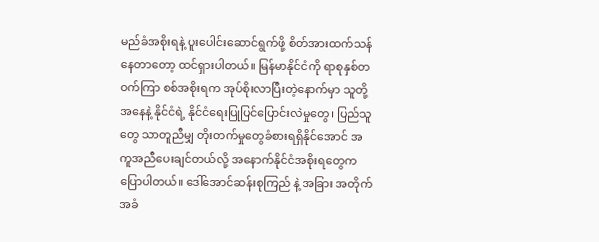မည်ခံအစိုးရနဲ့ ပူးပေါင်းဆောင်ရွက်ဖို့ စိတ်အားထက်သန်နေတာတော့ ထင်ရှားပါတယ်။ မြန်မာနိုင်ငံကို ရာစုနှစ်တဝက်ကြာ စစ်အစိုးရက အုပ်စိုးလာပြီးတဲ့နောက်မှာ သူတို့အနေနဲ့ နိုင်ငံရဲ့ နိုင်ငံရေးပြုပြင်ပြောင်းလဲမှုတွေ၊ ပြည်သူတွေ သာတူညီမျှ တိုးတက်မှုတွေခံစားရရှိနိုင်အောင် အကူအညီပေးချင်တယ်လို့ အနောက်နိုင်ငံအစိုးရတွေကပြောပါတယ်။ ဒေါ်အောင်ဆန်းစုကြည် နဲ့ အခြား အတိုက်အခံ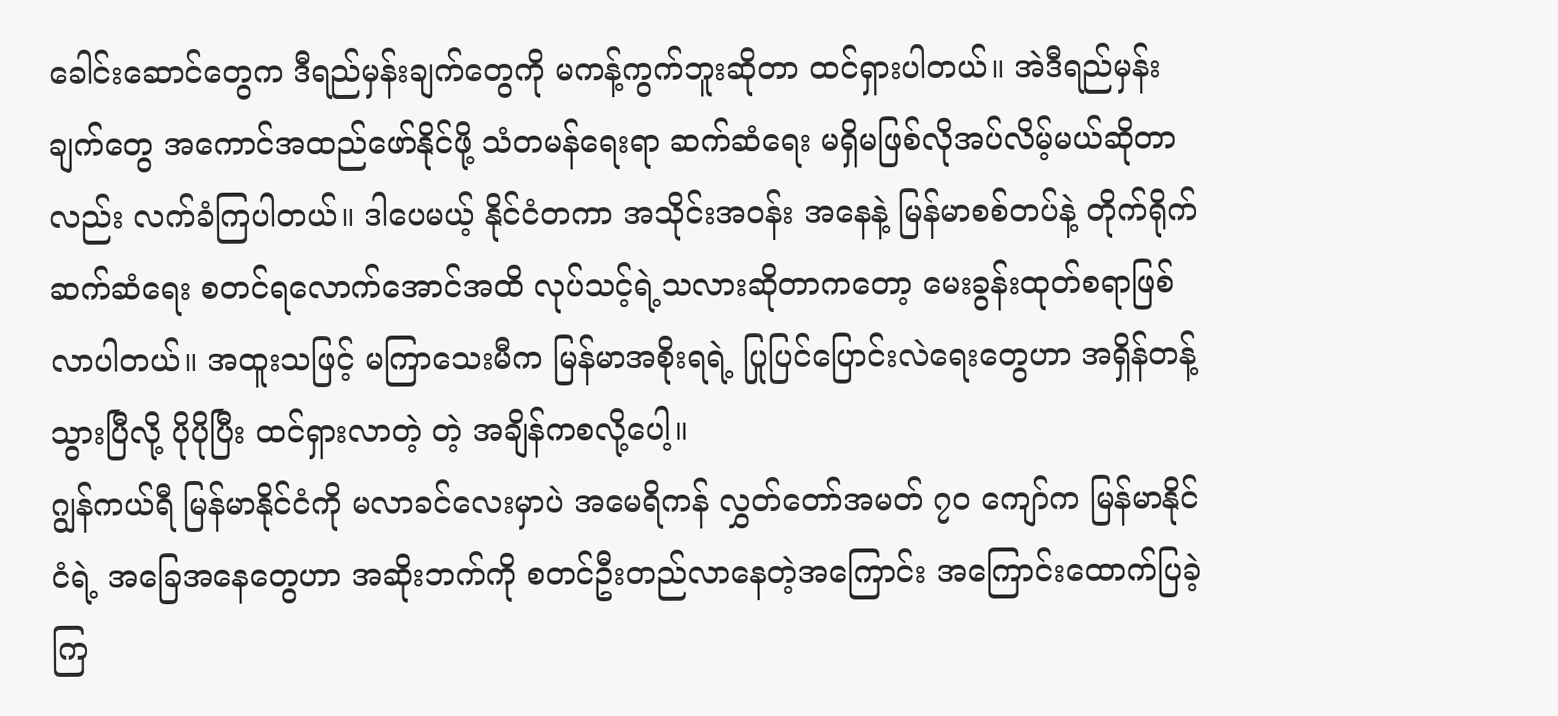ခေါင်းဆောင်တွေက ဒီရည်မှန်းချက်တွေကို မကန့်ကွက်ဘူးဆိုတာ ထင်ရှားပါတယ်။ အဲဒီရည်မှန်းချက်တွေ အကောင်အထည်ဖော်နိုင်ဖို့ သံတမန်ရေးရာ ဆက်ဆံရေး မရှိမဖြစ်လိုအပ်လိမ့်မယ်ဆိုတာလည်း လက်ခံကြပါတယ်။ ဒါပေမယ့် နိုင်ငံတကာ အသိုင်းအဝန်း အနေနဲ့ မြန်မာစစ်တပ်နဲ့ တိုက်ရိုက်ဆက်ဆံရေး စတင်ရလောက်အောင်အထိ လုပ်သင့်ရဲ့သလားဆိုတာကတော့ မေးခွန်းထုတ်စရာဖြစ်လာပါတယ်။ အထူးသဖြင့် မကြာသေးမီက မြန်မာအစိုးရရဲ့ ပြုပြင်ပြောင်းလဲရေးတွေဟာ အရှိန်တန့်သွားပြီလို့ ပိုပိုပြီး ထင်ရှားလာတဲ့ တဲ့ အချိန်ကစလို့ပေါ့။
ဂျွန်ကယ်ရီ မြန်မာနိုင်ငံကို မလာခင်လေးမှာပဲ အမေရိကန် လွှတ်တော်အမတ် ၇၀ ကျော်က မြန်မာနိုင်ငံရဲ့ အခြေအနေတွေဟာ အဆိုးဘက်ကို စတင်ဦးတည်လာနေတဲ့အကြောင်း အကြောင်းထောက်ပြခဲ့ကြ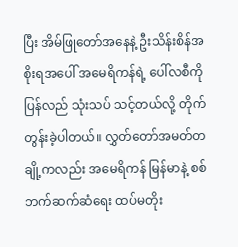ပြီး အိမ်ဖြုတော်အနေနဲ့ ဦးသိန်းစိန်အစိုးရအပေါ် အမေရိကန်ရဲ့ ပေါ်လစီကို ပြန်လည် သုံးသပ် သင့်တယ်လို့ တိုက်တွန်းခဲ့ပါတယ်။ လွှတ်တော်အမတ်တချို့ကလည်း အမေရိကန် မြန်မာနဲ့ စစ်ဘက်ဆက်ဆံရေး ထပ်မတိုး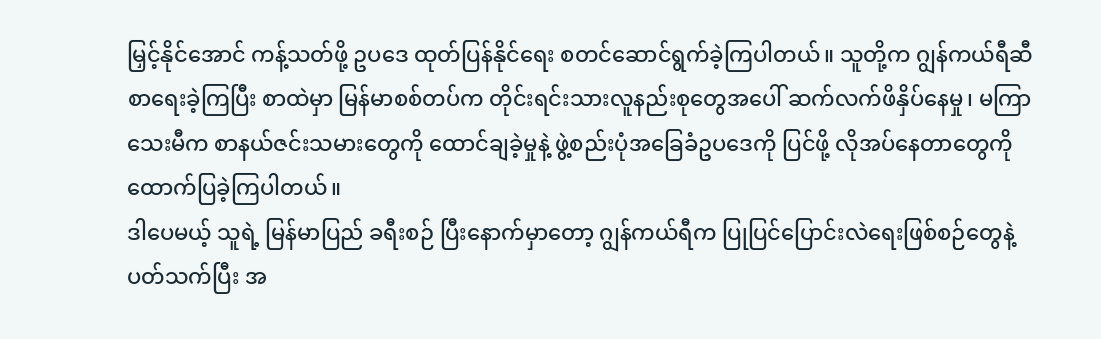မြှင့်နိုင်အောင် ကန့်သတ်ဖို့ ဥပဒေ ထုတ်ပြန်နိုင်ရေး စတင်ဆောင်ရွက်ခဲ့ကြပါတယ်။ သူတို့က ဂျွန်ကယ်ရီဆီစာရေးခဲ့ကြပြီး စာထဲမှာ မြန်မာစစ်တပ်က တိုင်းရင်းသားလူနည်းစုတွေအပေါ် ဆက်လက်ဖိနှိပ်နေမှု၊ မကြာသေးမီက စာနယ်ဇင်းသမားတွေကို ထောင်ချခဲ့မှုနဲ့ ဖွဲ့စည်းပုံအခြေခံဥပဒေကို ပြင်ဖို့ လိုအပ်နေတာတွေကို ထောက်ပြခဲ့ကြပါတယ်။
ဒါပေမယ့် သူရဲ့ မြန်မာပြည် ခရီးစဉ် ပြီးနောက်မှာတော့ ဂျွန်ကယ်ရီက ပြုပြင်ပြောင်းလဲရေးဖြစ်စဉ်တွေနဲ့ပတ်သက်ပြီး အ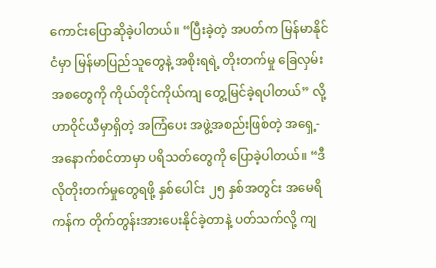ကောင်းပြောဆိုခဲ့ပါတယ်။ “ပြီးခဲ့တဲ့ အပတ်က မြန်မာနိုင်ငံမှာ မြန်မာပြည်သူတွေနဲ့ အစိုးရရဲ့ တိုးတက်မှု ခြေလှမ်းအစတွေကို ကိုယ်တိုင်ကိုယ်ကျ တွေ့မြင်ခဲ့ရပါတယ်” လို့ ဟာဝိုင်ယီမှာရှိတဲ့ အကြံပေး အဖွဲ့အစည်းဖြစ်တဲ့ အရှေ့-အနောက်စင်တာမှာ ပရိသတ်တွေကို ပြောခဲ့ပါတယ်။ “ဒီလိုတိုးတက်မှုတွေရဖို့ နှစ်ပေါင်း ၂၅ နှစ်အတွင်း အမေရိကန်က တိုက်တွန်းအားပေးနိုင်ခဲ့တာနဲ့ ပတ်သက်လို့ ကျ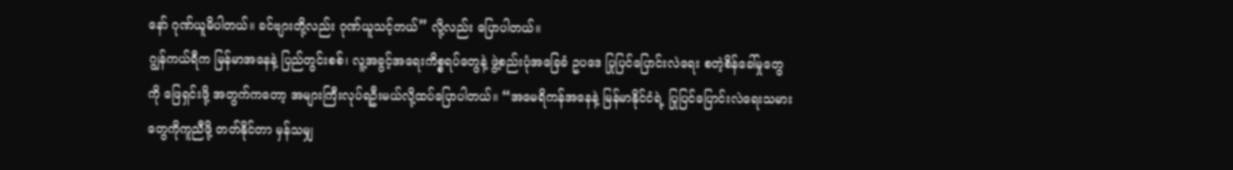နော် ဂုဏ်ယူမိပါတယ်။ ခင်ဗျားတို့လည်း ဂုဏ်ယူသင့်တယ်” လို့လည်း ပြောပါတယ်။
ဂျွန်ကယ်ရီက မြန်မာအနေနဲ့ ပြည်တွင်းစစ်၊ လူ့အခွင့်အရေးကိစ္စရပ်တွေနဲ့ ဖွဲ့စည်းပုံအခြေခံ ဥပဒေ ပြုပြင်ပြောင်းလဲရေး စတဲ့စိန်ခေါ်မှုတွေကို ဖြေရှင်းဖို့ အတွက်ကတော့ အများကြီးလုပ်ရဦးမယ်လို့ထပ်ပြောပါတယ်။ “အမေရိကန်အနေနဲ့ မြန်မာနိုင်ငံရဲ့ ပြုပြင်ပြောင်းလဲရေးသမားတွေကိုကူညီဖို့ တတ်နိုင်တာ မှန်သမျှ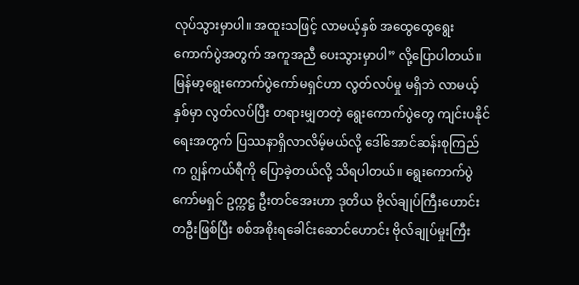လုပ်သွားမှာပါ။ အထူးသဖြင့် လာမယ့်နှစ် အထွေထွေရွေးကောက်ပွဲအတွက် အကူအညီ ပေးသွားမှာပါ” လို့ပြောပါတယ်။
မြန်မာ့ရွေးကောက်ပွဲကော်မရှင်ဟာ လွတ်လပ်မှု မရှိဘဲ လာမယ့်နှစ်မှာ လွတ်လပ်ပြီး တရားမျှတတဲ့ ရွေးကောက်ပွဲတွေ ကျင်းပနိုင်ရေးအတွက် ပြဿနာရှိလာလိမ့်မယ်လို့ ဒေါ်အောင်ဆန်းစုကြည်က ဂျွန်ကယ်ရီကို ပြောခဲ့တယ်လို့ သိရပါတယ်။ ရွေးကောက်ပွဲကော်မရှင် ဥက္ကဋ္ဌ ဦးတင်အေးဟာ ဒုတိယ ဗိုလ်ချုပ်ကြီးဟောင်း တဦးဖြစ်ပြီး စစ်အစိုးရခေါင်းဆောင်ဟောင်း ဗိုလ်ချုပ်မှုးကြီး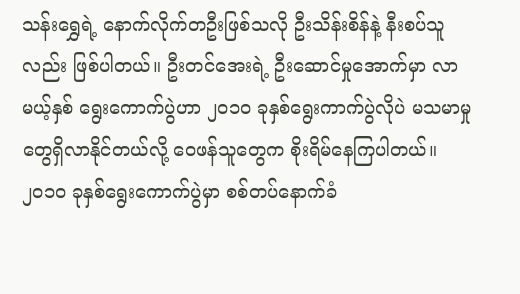သန်းရွှေရဲ့ နောက်လိုက်တဦးဖြစ်သလို ဦးသိန်းစိန်နဲ့ နီးစပ်သူလည်း ဖြစ်ပါတယ်။ ဦးတင်အေးရဲ့ ဦးဆောင်မှုအောက်မှာ လာမယ့်နှစ် ရွေးကောက်ပွဲဟာ ၂၀၁၀ ခုနှစ်ရွေးကာက်ပွဲလိုပဲ မသမာမှုတွေရှိလာနိုင်တယ်လို့ ဝေဖန်သူတွေက စိုးရိမ်နေကြပါတယ်။ ၂၀၁၀ ခုနှစ်ရွေးကောက်ပွဲမှာ စစ်တပ်နောက်ခံ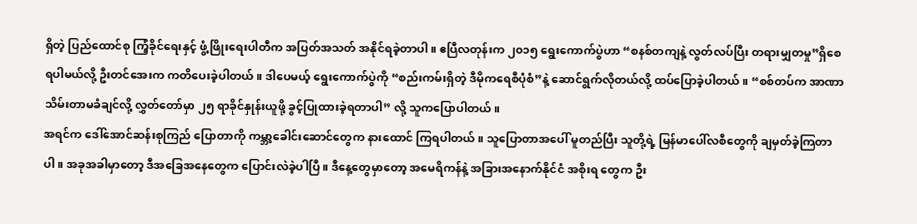ရှိတဲ့ ပြည်ထောင်စု ကြံ့ခိုင်ရေးနှင့် ဖွံ့ဖြိုးရေးပါတီက အပြတ်အသတ် အနိုင်ရခဲ့တာပါ။ ဧပြီလတုန်းက ၂၀၁၅ ရွေးကောက်ပွဲဟာ “စနစ်တကျနဲ့ လွတ်လပ်ပြီး တရားမျှတမှု”ရှိစေရပါမယ်လို့ ဦးတင်အေးက ကတိပေးခဲ့ပါတယ်။ ဒါပေမယ့် ရွေးကောက်ပွဲကို “စည်းကမ်းရှိတဲ့ ဒီမိုကရေစီပုံစံ”နဲ့ ဆောင်ရွက်လိုတယ်လို့ ထပ်ပြောခဲ့ပါတယ်။ “စစ်တပ်က အာဏာသိမ်းတာမခံချင်လို့ လွှတ်တော်မှာ ၂၅ ရာခိုင်နှုန်းယူဖို့ ခွင့်ပြုထားခဲ့ရတာပါ” လို့ သူကပြောပါတယ်။
အရင်က ဒေါ်အောင်ဆန်းစုကြည် ပြောတာကို ကမ္ဘာ့ခေါင်းဆောင်တွေက နားထောင် ကြရပါတယ်။ သူပြောတာအပေါ် မူတည်ပြီး သူတို့ရဲ့ မြန်မာပေါ်လစီတွေကို ချမှတ်ခဲ့ကြတာပါ။ အခုအခါမှာတော့ ဒီအခြေအနေတွေက ပြောင်းလဲခဲ့ပါပြီ။ ဒီနေ့တွေမှာတော့ အမေရိကန်နဲ့ အခြားအနောက်နိုင်ငံ အစိုးရ တွေက ဦး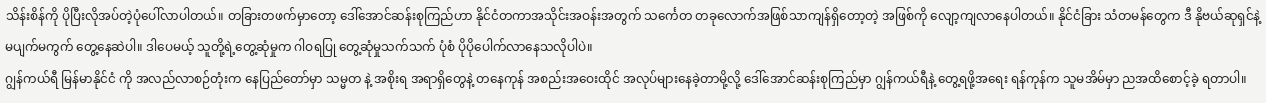သိန်းစိန်ကို ပိုပြီးလိုအပ်တဲ့ပုံပေါ်လာပါတယ်။ တခြားတဖက်မှာတော့ ဒေါ်အောင်ဆန်းစုကြည်ဟာ နိုင်ငံတကာအသိုင်းအဝန်းအတွက် သင်္ကေတ တခုလောက်အဖြစ်သာကျန်ရှိတော့တဲ့ အဖြစ်ကို လျော့ကျလာနေပါတယ်။ နိုင်ငံခြား သံတမန်တွေက ဒီ နိုဗယ်ဆုရှင်နဲ့ မပျက်မကွက် တွေ့နေဆဲပါ။ ဒါပေမယ့် သူတို့ရဲ့တွေ့ဆုံမှုက ဂါဝရပြု တွေ့ဆုံမှုသက်သက် ပုံစံ ပိုပိုပေါက်လာနေသလိုပါပဲ။
ဂျွန်ကယ်ရီ မြန်မာနိုင်ငံ ကို အလည်လာစဉ်တုံးက နေပြည်တော်မှာ သမ္မတ နဲ့ အစိုးရ အရာရှိတွေနဲ့ တနေကုန် အစည်းအဝေးထိုင် အလုပ်များနေခဲ့တာမို့လို့ ဒေါ်အောင်ဆန်းစုကြည်မှာ ဂျွန်ကယ်ရီနဲ့ တွေ့ရဖို့အရေး ရန်ကုန်က သူမအိမ်မှာ ညအထိစောင့်ခဲ့ ရတာပါ။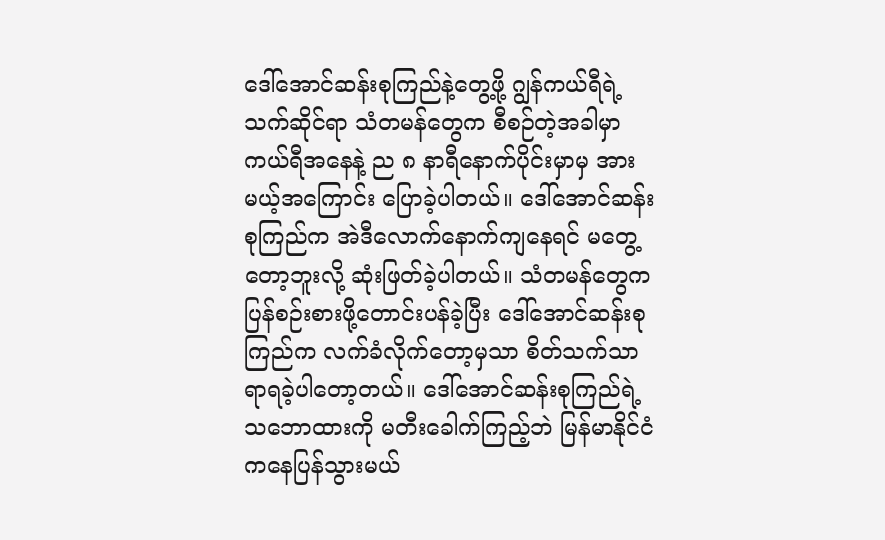ဒေါ်အောင်ဆန်းစုကြည်နဲ့တွေ့ဖို့ ဂျွန်ကယ်ရီရဲ့ သက်ဆိုင်ရာ သံတမန်တွေက စီစဉ်တဲ့အခါမှာ ကယ်ရီအနေနဲ့ ည ၈ နာရီနောက်ပိုင်းမှာမှ အားမယ့်အကြောင်း ပြောခဲ့ပါတယ်။ ဒေါ်အောင်ဆန်းစုကြည်က အဲဒီလောက်နောက်ကျနေရင် မတွေ့တော့ဘူးလို့ ဆုံးဖြတ်ခဲ့ပါတယ်။ သံတမန်တွေက ပြန်စဉ်းစားဖို့တောင်းပန်ခဲ့ပြီး ဒေါ်အောင်ဆန်းစုကြည်က လက်ခံလိုက်တော့မှသာ စိတ်သက်သာရာရခဲ့ပါတော့တယ်။ ဒေါ်အောင်ဆန်းစုကြည်ရဲ့ သဘောထားကို မတီးခေါက်ကြည့်ဘဲ မြန်မာနိုင်ငံကနေပြန်သွားမယ်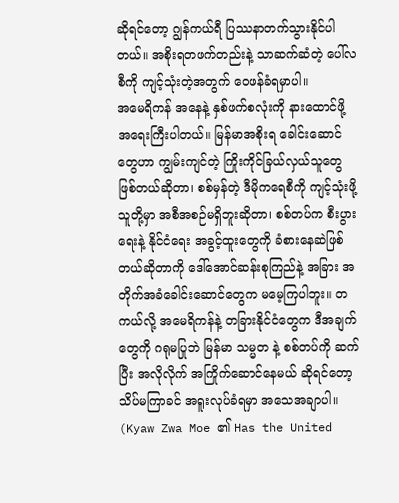ဆိုရင်တော့ ဂျွန်ကယ်ရီ ပြဿနာတက်သွားနိုင်ပါတယ်။ အစိုးရတဖက်တည်းနဲ့ သာဆက်ဆံတဲ့ ပေါ်လစီကို ကျင့်သုံးတဲ့အတွက် ဝေဖန်ခံရမှာပါ။
အမေရိကန် အနေနဲ့ နှစ်ဖက်စလုံးကို နားထောင်ဖို့ အရေးကြီးပါတယ်။ မြန်မာအစိုးရ ခေါင်းဆောင်တွေဟာ ကျွမ်းကျင်တဲ့ ကြိုးကိုင်ခြယ်လှယ်သူတွေ ဖြစ်တယ်ဆိုတာ၊ စစ်မှန်တဲ့ ဒီမိုကရေစီကို ကျင့်သုံးဖို့ သူတို့မှာ အစီအစဉ်မရှိဘူးဆိုတာ၊ စစ်တပ်က စီးပွားရေးနဲ့ နိုင်ငံရေး အခွင့်ထူးတွေကို ခံစားနေဆဲဖြစ်တယ်ဆိုတာကို ဒေါ်အောင်ဆန်းစုကြည်နဲ့ အခြား အတိုက်အခံခေါင်းဆောင်တွေက မမေ့ကြပါဘူး။ တကယ်လို့ အမေရိကန်နဲ့ တခြားနိုင်ငံတွေက ဒီအချက်တွေကို ဂရုမပြုဘဲ မြန်မာ သမ္မတ နဲ့ စစ်တပ်ကို ဆက်ပြီး အလိုလိုက် အကြိုက်ဆောင်နေမယ် ဆိုရင်တော့ သိပ်မကြာခင် အရူးလုပ်ခံရမှာ အသေအချာပါ။
(Kyaw Zwa Moe ၏ Has the United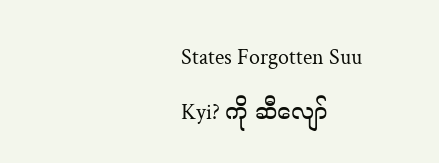States Forgotten Suu Kyi? ကို ဆီလျော်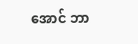အောင် ဘာ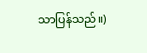သာပြန်သည်။)